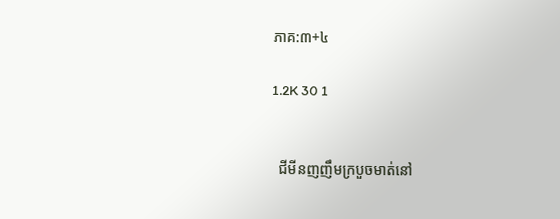ភាគ:៣+៤

1.2K 30 1


  ជីមីនញញឹមក្របួចមាត់នៅ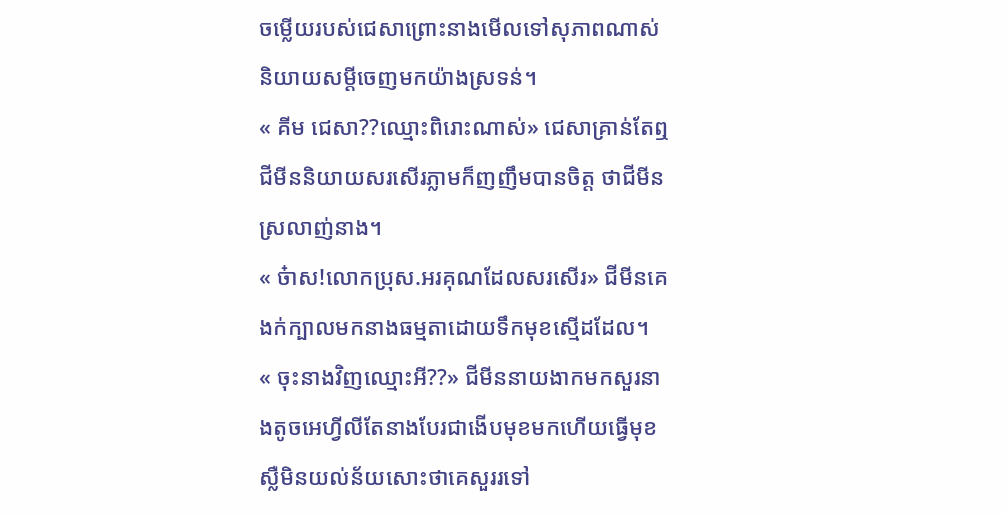ចម្លើយរបស់ជេសាព្រោះនាងមើលទៅសុភាពណាស់និយាយសម្ដីចេញមកយ៉ាងស្រទន់។
« គីម ជេសា??ឈ្មោះពិរោះណាស់» ជេសាគ្រាន់តែឮជីមីននិយាយសរសើរភ្លាមក៏ញញឹមបានចិត្ត ថាជីមីនស្រលាញ់នាង។
« ច៎ាស!លោកប្រុស.អរគុណដែលសរសើរ» ជីមីនគេងក់ក្បាលមកនាងធម្មតាដោយទឹកមុខស្មើដដែល។
« ចុះនាងវិញឈ្មោះអី??» ជីមីននាយងាកមកសួរនាងតូចអេហ្វីលីតែនាងបែរជាងើបមុខមកហើយធ្វើមុខស្លឺមិនយល់ន័យសោះថាគេសួររទៅ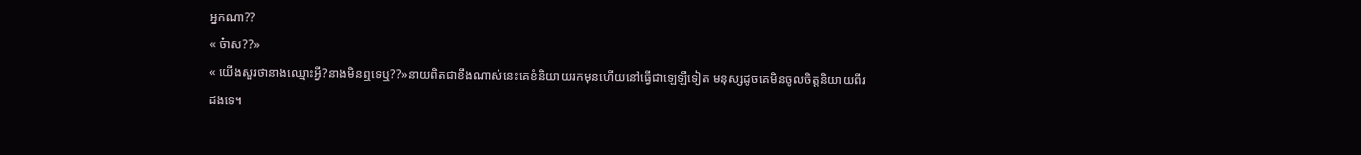អ្នកណា??
« ច៎ាស??»
« យើងសួរថានាងឈ្មោះអ្វី?នាងមិនឮទេឬ??»នាយពិតជាខឹងណាស់នេះគេខំនិយាយរកមុនហើយនៅធ្វើជាឡេឡឺទៀត មនុស្សដូចគេមិនចូលចិត្តនិយាយពីរដងទេ។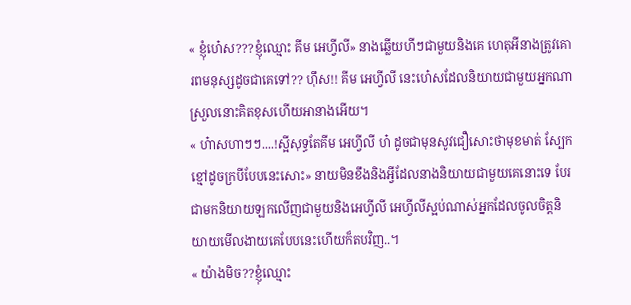« ខ្ញុំហ៎េស???ខ្ញុំឈ្មោះ គីម អេហ្វីលី» នាងឆ្លើយហីៗជាមួយនិងគេ ហេតុអីនាងត្រូវគោរពមនុស្សដូចជាគេទៅ?? ហ៊ឹស!! គីម អេហ្វីលី នេះហ៎េសដែលនិយាយជាមួយអ្នកណាស្រួលនោះគិតខុសហើយអានាងអើយ។
« ហ៎ាសហាៗៗ....!ស្អីសុទ្ធតែគីម អេហ្វីលី ហ៎ ដូចជាមុនសូវជឿសោះថាមុខមាត់ ស្បែកខ្មៅដូចក្របីបែបនេះសោះ» នាយមិនខឹងនិងអ្វីដែលនាងនិយាយជាមួយគេនោះទេ បែរជាមកនិយាយឡកលើញជាមួយនិងអេហ្វីលី អេហ្វីលីស្អប់ណាស់អ្នកដែលចូលចិត្តនិយាយមើលងាយគេបែបនេះហើយក៏តបវិញ..។
« យ៉ាងមិច??ខ្ញុំឈ្មោះ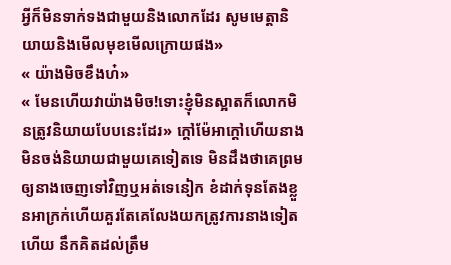អ្វីក៏មិនទាក់ទងជាមួយនិងលោកដែរ សូមមេត្តានិយាយនិងមើលមុខមើលក្រោយផង»
« យ៉ាងមិចខឹងហ៎»
« មែនហើយវាយ៉ាងមិច!ទោះខ្ញុំមិនស្អាតក៏លោកមិនត្រូវនិយាយបែបនេះដែរ» ក្ដៅម៉ែអាក្ដៅហើយនាងមិនចង់និយាយជាមួយគេទៀតទេ មិនដឹងថាគេព្រមឲ្យនាងចេញទៅវិញឬអត់ទេនៀក ខំដាក់ទុនតែងខ្លួនអាក្រក់ហើយគួរតែគេលែងយកត្រូវការនាងទៀតហើយ នឹកគិតដល់ត្រឹម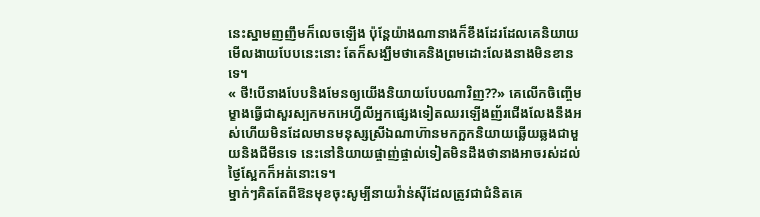នេះស្នាមញញឹមក៏លេចឡើង ប៉ុន្តែយ៉ាងណានាងក៏ខឹងដែរដែលគេនិយាយមើលងាយបែបនេះនោះ តែក៏សង្ឃឹមថាគេនិងព្រមដោះលែងនាងមិនខានទេ។
« ថី!បើនាងបែបនិងមែនឲ្យយើងនិយាយបែបណាវិញ??» គេលើកចិញ្ចើមម្ខាងធ្វើជាសួរស្បកមកអេហ្វីលីអ្នកផ្សេងទៀតឈរឡើងញ័រជើងលែងនឹងអស់ហើយមិនដែលមានមនុស្សស្រីឯណាហ៊ានមកក្អកនិយាយឆ្លើយឆ្លងជាមួយនិងជីមីនទេ នេះនៅនិយាយផ្ចាញ់ផ្ចាល់ទៀតមិនដឹងថានាងអាចរស់ដល់ថ្ងៃស្អែកក៏អត់នោះទេ។
ម្នាក់ៗគិតតែពីឱនមុខចុះសូម្បីនាយវ៉ាន់ស៊ីដែលត្រូវជាជំនិតគេ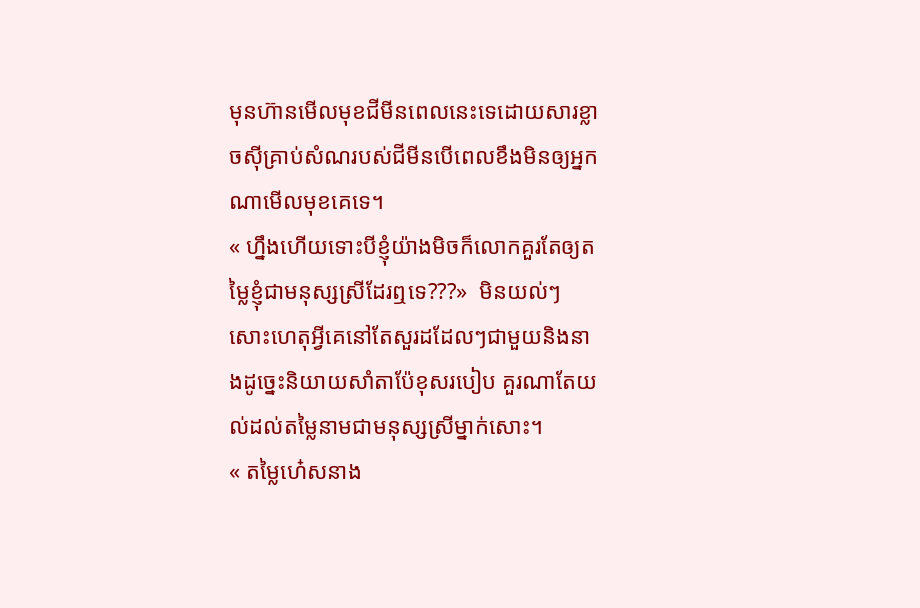មុនហ៊ានមើលមុខជីមីនពេលនេះទេដោយសារខ្លាចស៊ីគ្រាប់សំណរបស់ជីមីនបើពេលខឹងមិនឲ្យអ្នកណាមើលមុខគេទេ។
« ហ្នឹងហើយទោះបីខ្ញុំយ៉ាងមិចក៏លោកគួរតែឲ្យតម្លៃខ្ញុំជាមនុស្សស្រីដែរឮទេ???»  មិនយល់ៗសោះហេតុអ្វីគេនៅតែសួរដដែលៗជាមួយនិងនាងដូច្នេះនិយាយសាំតាប៉ែខុសរបៀប គួរណាតែយល់ដល់តម្លៃនាមជាមនុស្សស្រីម្នាក់សោះ។
« តម្លៃហ៎េសនាង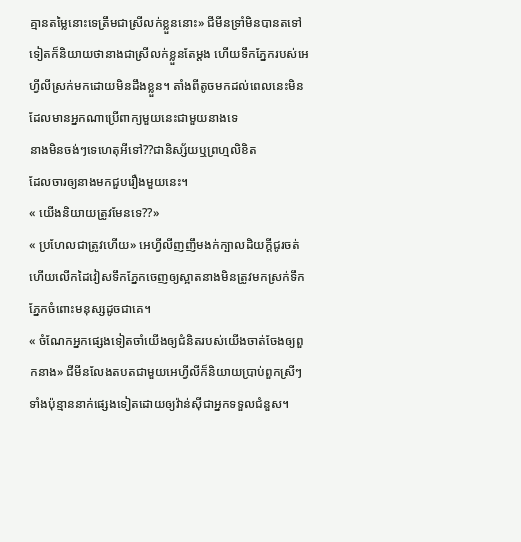គ្មានតម្លៃនោះទេត្រឹមជាស្រីលក់ខ្លួននោះ» ជីមីនទ្រាំមិនបានតទៅទៀតក៏និយាយថានាងជាស្រីលក់ខ្លួនតែម្ដង ហើយទឹកភ្នែករបស់អេហ្វីលីស្រក់មកដោយមិនដឹងខ្លួន។ តាំងពីតូចមកដល់ពេលនេះមិនដែលមានអ្នកណាប្រើពាក្យមួយនេះជាមួយនាងទេ
នាងមិនចង់ៗទេហេតុអីទៅ??ជានិស្ស័យឬព្រហ្មលិខិត
ដែលចារឲ្យនាងមកជួបរឿងមួយនេះ។
« យើងនិយាយត្រូវមែនទេ??»
« ប្រហែលជាត្រូវហើយ» អេហ្វីលីញញឹមងក់ក្បាលដិយក្ដីជូរចត់ហើយលើកដៃវៀសទឹកភ្នែកចេញឲ្យស្អាតនាងមិនត្រូវមកស្រក់ទឹកភ្នែកចំពោះមនុស្សដូចជាគេ។
« ចំណែកអ្នកផ្សេងទៀតចាំយើងឲ្យជំនិតរបស់យើងចាត់ចែងឲ្យពួកនាង» ជីមីនលែងតបតជាមួយអេហ្វីលីក៏និយាយប្រាប់ពួកស្រីៗទាំងប៉ុន្មាននាក់ផ្សេងទៀតដោយឲ្យវ៉ាន់ស៊ីជាអ្នកទទួលជំនួស។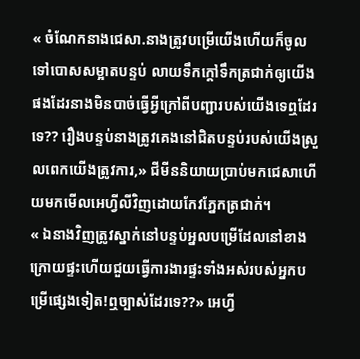« ចំណែកនាងជេសា.នាងត្រូវបម្រើយើងហើយក៏ចូលទៅបោសសម្អាតបន្ទប់ លាយទឹកក្ដៅទឹកត្រជាក់ឲ្យយើងផងដែរនាងមិនបាច់ធ្វើអ្វីក្រៅពីបញ្ជារបស់យើងទេឮដែរទេ?? រឿងបន្ទប់នាងត្រូវគេងនៅជិតបន្ទប់របស់យើងស្រួលពេកយើងត្រូវការ,» ជីមីននិយាយប្រាប់មកជេសាហើយមកមើលអេហ្វីលីវិញដោយកែវភ្នែកត្រជាក់។
« ឯនាងវិញត្រូវស្នាក់នៅបន្ទប់អ្នលបម្រើដែលនៅខាងក្រោយផ្ទះហើយជួយធ្វើការងារផ្ទះទាំងអស់របស់អ្នកបម្រើផ្សេងទៀត!ឮច្បាស់ដែរទេ??» អេហ្វី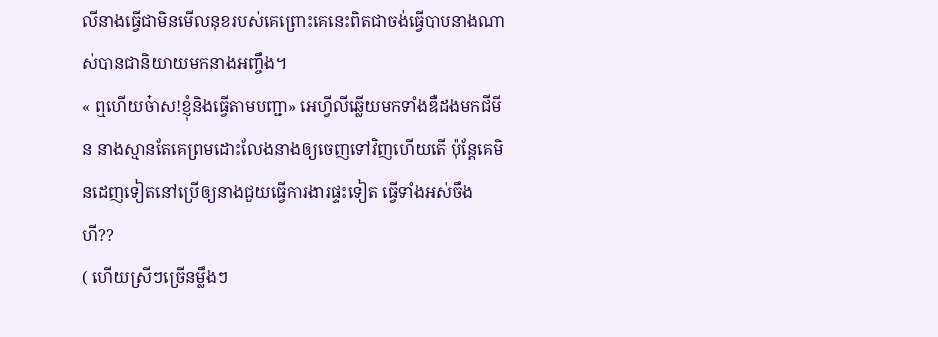លីនាងធ្វើជាមិនមើលនុខរបស់គេព្រោះគេនេះពិតជាចង់ធ្វើបាបនាងណាស់បានជានិយាយមកនាងអញ្ចឹង។
« ឮហើយច៎ាស!ខ្ញុំនិងធ្វើតាមបញ្ជា» អេហ្វីលីឆ្លើយមកទាំងឌឺដងមកជីមីន នាងស្មានតែគេព្រមដោះលែងនាងឲ្យចេញទៅវិញហើយតើ ប៉ុន្តែគេមិនដេញទៀតនៅប្រើឲ្យនាងជួយធ្វើការងារផ្ទះទៀត ធ្វើទាំងអស់ចឹងហី??
( ហើយស្រីៗច្រើនម្លឹងៗ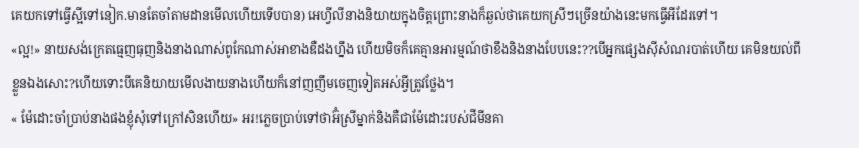គេយកទៅធ្វើស្អីទៅនៀក.មានតែចាំតាមដានមើលហើយទើបបាន) អេហ្វីលីនាងនិយាយក្នុងចិត្តព្រោះនាងក៏ឆ្ងល់ថាគេយកស្រីៗច្រើនយ៉ាងនេះមកធ្វើអីដែរទៅ។
«ល្អ!» នាយសង់ក្រេតធ្មេញធុញនិងនាងណាស់ពូកែណាស់អាខាងឌឺដងហ្នឹង ហើយមិចក៏គេគ្មានអារម្មណ៍ថាខឹងនិងនាងបែបនេះ??បើអ្នកផ្សេងស៊ីសំណរបាត់ហើយ គេមិនយល់ពីខ្លួនឯងសោះ?ហើយទោះបីគេនិយាយមើលងាយនាងហើយក៏នៅញញឹមចេញទៀតអស់អ្វីត្រូវថ្លែង។
« ម៉ែដោះចាំប្រាប់នាងផងខ្ញុំសុំទៅក្រៅសិនហើយ» អរ!ភ្លេចប្រាប់ទៅថាអ៊ំស្រីម្នាក់និងគឺជាម៉ែដោះរបស់ជីមីនគា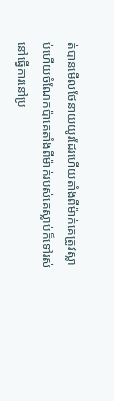ត់បានមើលថែនាយយូរដែរហើយតាំងពីម៉ាក់គេត្រូវស្លាប់ហើយចំណែកប៉ាគេតាំងពីម៉ាក់របស់គេស្លាប់ក៏ទៅរស់នៅធ្វើការនៅប្រ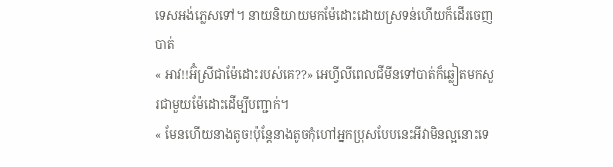ទេសអង់ភ្លេសទៅ។ នាយនិយាយមកម៉ែដោះដោយស្រទន់ហើយក៏ដើរចេញបាត់
« អាវ!!អ៊ំស្រីជាម៉ែដោះរបស់គេ??» អេហ្វីលីពេលជីមីនទៅបាត់ក៏ឆ្លៀតមកសួរជាមួយម៉ែដោះដើម្បីបញ្ជាក់។
« មែនហើយនាងតូច!ប៉ុន្តែនាងតូចកុំហៅអ្នកប្រុសបែបនេះអីវាមិនល្អនោះទេ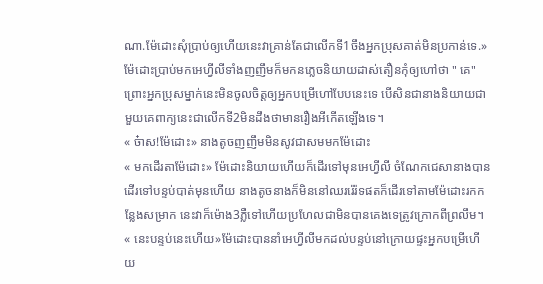ណា.ម៉ែដោះសុំប្រាប់ឲ្យហើយនេះវាគ្រាន់តែជាលើកទី1ចឹងអ្នកប្រុសគាត់មិនប្រកាន់ទេ.» ម៉ែដោះប្រាប់មកអេហ្វីលីទាំងញញឹមក៏មកនភ្លេចនិយាយដាស់តឿនកុំឲ្យហៅថា " គេ"ព្រោះអ្នកប្រុសម្នាក់នេះមិនចូលចិត្តឲ្យអ្នកបម្រើហៅបែបនេះទេ បើសិនជានាងនិយាយជាមួយគេពាក្យនេះជាលើកទី2មិនដឹងថាមានរឿងអីកើតឡើងទេ។
« ច៎ាស!ម៉ែដោះ» នាងតូចញញឹមមិនសូវជាសមមកម៉ែដោះ
« មកដើរតាម៉ែដោះ» ម៉ែដោះនិយាយហើយក៏ដើរទៅមុនអេហ្វីលី ចំណែកជេសានាងបានដើរទៅបន្ទប់បាត់មុនហើយ នាងតូចនាងក៏មិននៅឈររ៉េរ៉ទផតក៏ដើរទៅតាមម៉ែដោះរកកន្លែងសម្រាក នេះវាក៏ម៉ោង3ភ្លឺទៅហើយប្រហែលជាមិនបានគេងទេត្រូវក្រោកពីព្រលឹម។
« នេះបន្ទប់នេះហើយ»ម៉ែដោះបាននាំអេហ្វីលីមកដល់បន្ទប់នៅក្រោយផ្ទះអ្នកបម្រើហើយ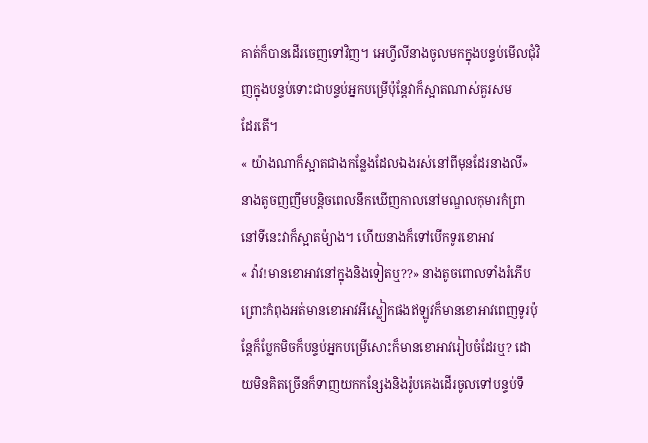គាត់ក៏បានដើរចេញទៅវិញ។ អេហ្វីលីនាងចូលមកក្នុងបន្ទប់មើលជុំវិញក្នុងបន្ទប់ទោះជាបន្ទប់អ្នកបម្រើប៉ុន្តែវាក៏ស្អាតណាស់គួរសម
ដែរតើ។
« យ៉ាងណាក៏ស្អាតជាងកន្លែងដែលឯងរស់នៅពីមុនដែរនាងលី» នាងតូចញញឹមបន្តិចពេលនឹកឃើញកាលនៅមណ្ឌលកុមារកំព្រា នៅទីនេះវាក៏ស្អាតម៉្យាង។ ហើយនាងក៏ទៅបើកទូរខោអាវ
« វ៉ាវ!មានខោអាវនៅក្នុងនិងទៀតឬ??» នាងតូចពោលទាំងរំភើបព្រោះកំពុងអត់មានខោអាវអីស្លៀកផងឥឡូវក៏មានខោអាវពេញទូរប៉ុន្តែក៏ប្លែកមិចក៏បន្ទប់អ្នកបម្រើសោះក៏មានខោអាវរៀបចំដែរឬ? ដោយមិនគិតច្រើនក៏ទាញយកកន្សែងនិងរ៉ូបគេងដើរចូលទៅបន្ទប់ទឹ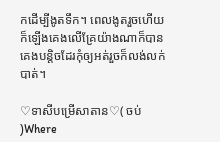កដើម្បីងូតទឹក។ ពេលងូតរួចហើយក៏ឡើងគេងលើគ្រែយ៉ាងណាក៏បានគេងបន្តិចដែរកុំឲ្យអត់រួចក៏លង់លក់បាត់។

♡ទាសីបម្រើសាតាន♡( ចប់ )Where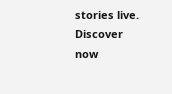stories live. Discover now